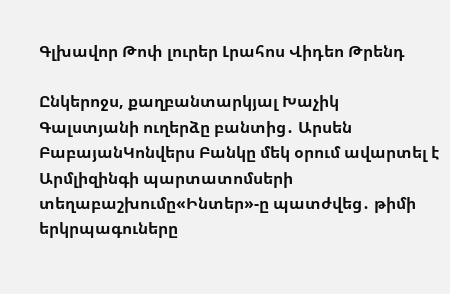Գլխավոր Թոփ լուրեր Լրահոս Վիդեո Թրենդ

Ընկերոջս, քաղբանտարկյալ Խաչիկ Գալստյանի ուղերձը բանտից․ Արսեն ԲաբայանԿոնվերս Բանկը մեկ օրում ավարտել է Արմլիզինգի պարտատոմսերի տեղաբաշխումը«Ինտեր»-ը պատժվեց․ թիմի երկրպագուները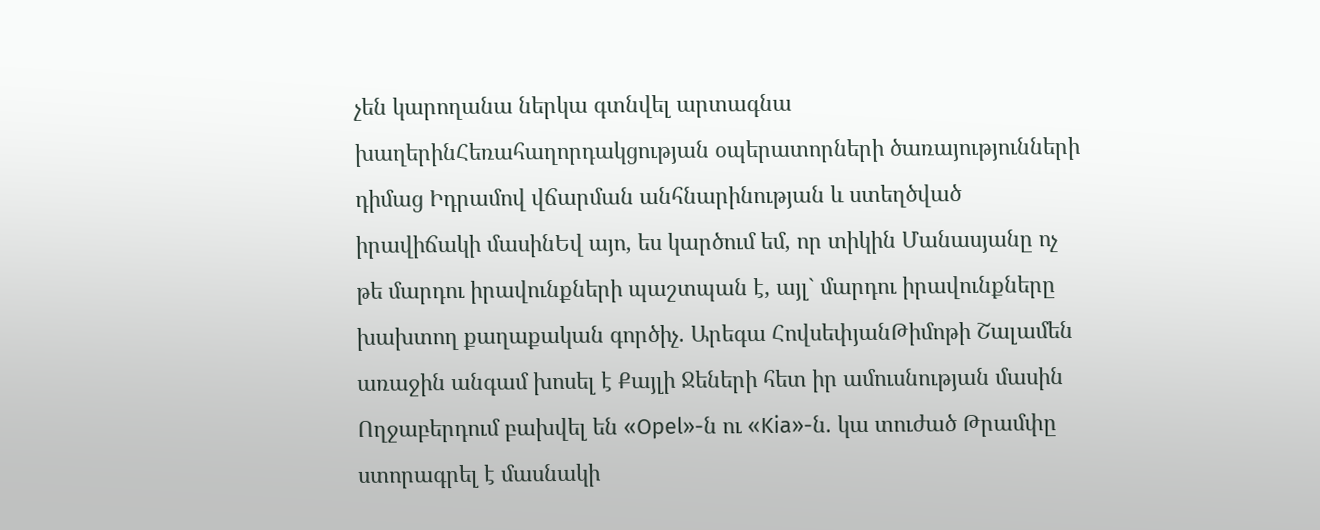չեն կարողանա ներկա գտնվել արտագնա խաղերինՀեռահաղորդակցության օպերատորների ծառայությունների դիմաց Իդրամով վճարման անհնարինության և ստեղծված իրավիճակի մասինԵվ այո, ես կարծում եմ, որ տիկին Մանասյանը ոչ թե մարդու իրավունքների պաշտպան է, այլ` մարդու իրավունքները խախտող քաղաքական գործիչ. Արեգա ՀովսեփյանԹիմոթի Շալամեն առաջին անգամ խոսել է Քայլի Ջեների հետ իր ամուսնության մասին Ողջաբերդում բախվել են «Opel»-ն ու «Kia»-ն. կա տուժած Թրամփը ստորագրել է մասնակի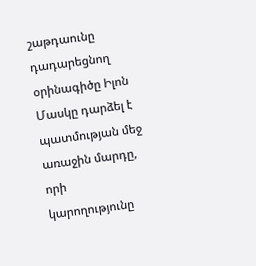շաթդաունը դադարեցնող օրինագիծը Իլոն Մասկը դարձել է պատմության մեջ առաջին մարդը, որի կարողությունը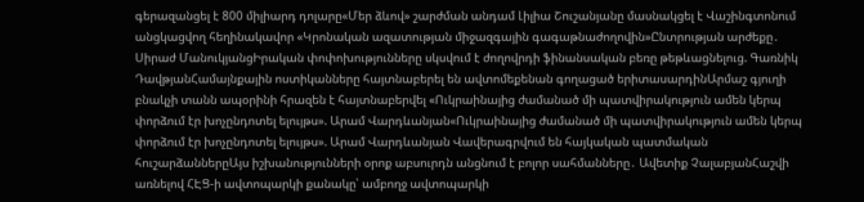գերազանցել է 800 միլիարդ դոլարը«Մեր ձևով» շարժման անդամ Լիլիա Շուշանյանը մասնակցել է Վաշինգտոնում անցկացվող հեղինակավոր «Կրոնական ազատության միջազգային գագաթնաժողովին»Ընտրության արժեքը․ Սիրաժ ՄանուկյանցԻրական փոփոխությունները սկսվում է ժողովրդի ֆինանսական բեռը թեթևացնելուց. Գառնիկ ԴավթյանՀամայնքային ոստիկանները հայտնաբերել են ավտոմեքենան գողացած երիտասարդինԱրմաշ գյուղի բնակչի տանն ապօրինի հրազեն է հայտնաբերվել «Ուկրաինայից ժամանած մի պատվիրակություն ամեն կերպ փորձում էր խոչընդոտել ելույթս». Արամ Վարդևանյան«Ուկրաինայից ժամանած մի պատվիրակություն ամեն կերպ փորձում էր խոչընդոտել ելույթս». Արամ Վարդևանյան Վավերագրվում են հայկական պատմական հուշարձաններըԱյս իշխանությունների օրոք աբսուրդն անցնում է բոլոր սահմանները․ Ավետիք ՉալաբյանՀաշվի առնելով ՀԷՑ-ի ավտոպարկի քանակը՝ ամբողջ ավտոպարկի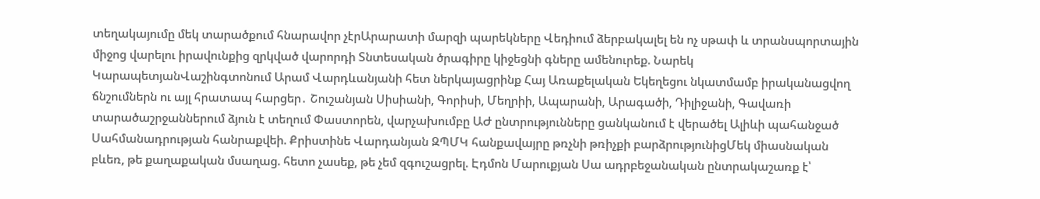տեղակայումը մեկ տարածքում հնարավոր չէրԱրարատի մարզի պարեկները Վեդիում ձերբակալել են ոչ սթափ և տրանսպորտային միջոց վարելու իրավունքից զրկված վարորդի Տնտեսական ծրագիրը կիջեցնի գները ամենուրեք. Նարեկ ԿարապետյանՎաշինգտոնում Արամ Վարդևանյանի հետ ներկայացրինք Հայ Առաքելական Եկեղեցու նկատմամբ իրականացվող ճնշումներն ու այլ հրատապ հարցեր․ Շուշանյան Սիսիանի, Գորիսի, Մեղրիի, Ապարանի, Արագածի, Դիլիջանի, Գավառի տարածաշրջաններում ձյուն է տեղում Փաստորեն, վարչախումբը ԱԺ ընտրությունները ցանկանում է վերածել Ալիևի պահանջած Սահմանադրության հանրաքվեի. Քրիստինե Վարդանյան ԶՊՄԿ հանքավայրը թռչնի թռիչքի բարձրությունիցՄեկ միասնական բևեռ, թե քաղաքական մսաղաց. հետո չասեք, թե չեմ զգուշացրել. Էդմոն Մարուքյան Սա ադրբեջանական ընտրակաշառք է՝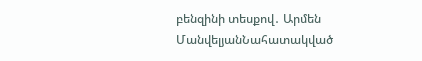բենզինի տեսքով․ Արմեն ՄանվելյանՆահատակված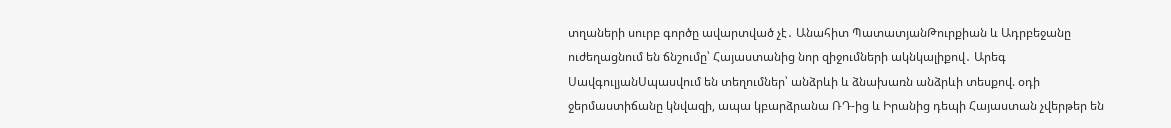տղաների սուրբ գործը ավարտված չէ․ Անահիտ ՊատատյանԹուրքիան և Ադրբեջանը ուժեղացնում են ճնշումը՝ Հայաստանից նոր զիջումների ակնկալիքով․ Արեգ ՍավգուլյանՍպասվում են տեղումներ՝ անձրևի և ձնախառն անձրևի տեսքով. օդի ջերմաստիճանը կնվազի, ապա կբարձրանա ՌԴ-ից և Իրանից դեպի Հայաստան չվերթեր են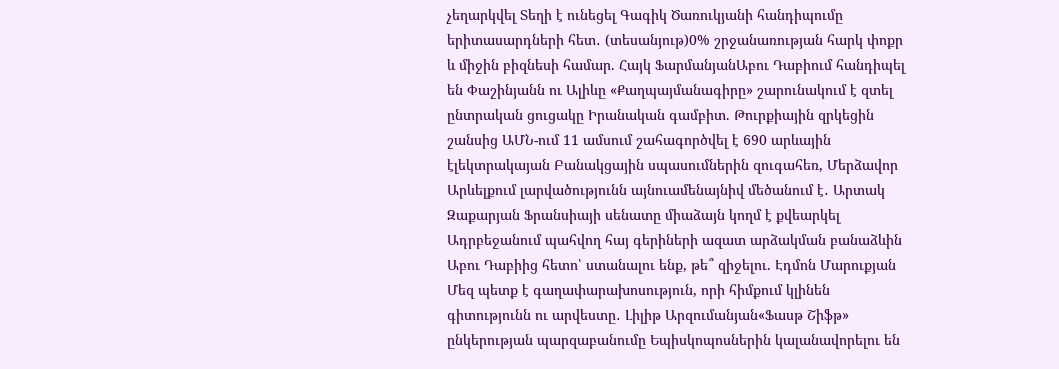չեղարկվել Տեղի է ունեցել Գագիկ Ծառուկյանի հանդիպումը երիտասարդների հետ․ (տեսանյութ)0% շրջանառության հարկ փոքր և միջին բիզնեսի համար. Հայկ ՖարմանյանԱբու Դաբիում հանդիպել են Փաշինյանն ու Ալիևը «Քաղպայմանագիրը» շարունակում է զտել ընտրական ցուցակը Իրանական գամբիտ. Թուրքիային զրկեցին շանսից ԱՄՆ-ում 11 ամսում շահագործվել է 690 արևային էլեկտրակայան Բանակցային սպասումներին զուգահեռ, Մերձավոր Արևելքում լարվածությունն այնուամենայնիվ մեծանում է․ Արտակ Զաքարյան Ֆրանսիայի սենատը միաձայն կողմ է քվեարկել Ադրբեջանում պահվող հայ գերիների ազատ արձակման բանաձևին Աբու Դաբիից հետո՝ ստանալու ենք, թե՞ զիջելու. Էդմոն Մարուքյան Մեզ պետք է գաղափարախոսություն, որի հիմքում կլինեն գիտությունն ու արվեստը․ Լիլիթ Արզումանյան«Ֆասթ Շիֆթ» ընկերության պարզաբանումը Եպիսկոպոսներին կալանավորելու են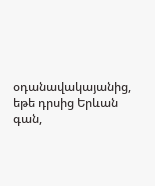օդանավակայանից, եթե դրսից Երևան գան,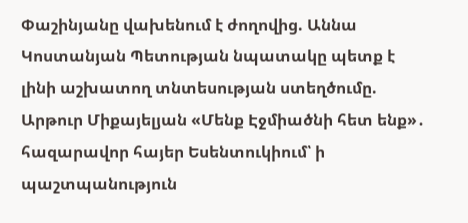Փաշինյանը վախենում է ժողովից. Աննա Կոստանյան Պետության նպատակը պետք է լինի աշխատող տնտեսության ստեղծումը. Արթուր Միքայելյան «Մենք Էջմիածնի հետ ենք»․ հազարավոր հայեր Եսենտուկիում՝ ի պաշտպանություն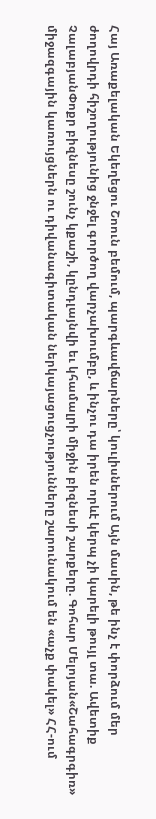Հայ Առաքելական Եկեղեցու Շոուն բեմում, պարգևավճարները՝ կուլիսներում Այն մասին, թե ինչ է փորձում մեր ժողովրդի հիշողությունից ջնջել գործող վարչախումբը, և ինչու դա իրեն որևէ կերպ չի կարելի թույլ տա. Ավետիք ՉալաբյանՓոքր բիզնեսը շունչ կքաշի, կընդլայնվի եւ կհամալրի միջին բիզնեսի շարքերը. Գոհար Մելոյան«Շահագրգիռ» միջազգային կառույցներն ու դիվանագիտական ներկայացուցչությունները շարունակում են «աչք փակել» ՀՀ-ում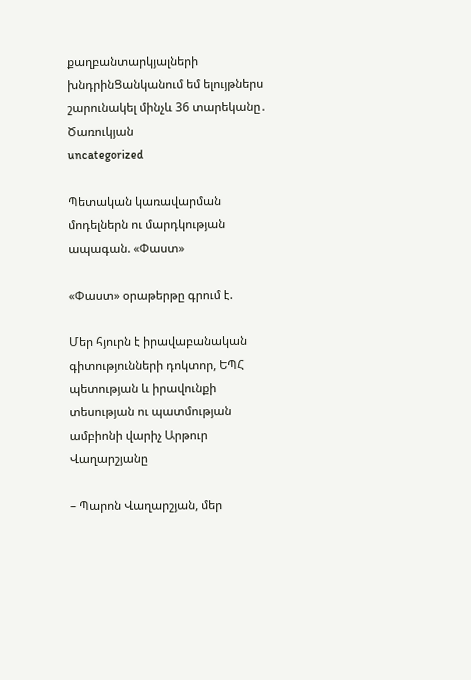քաղբանտարկյալների խնդրինՑանկանում եմ ելույթներս շարունակել մինչև 36 տարեկանը․ Ծառուկյան
uncategorized

Պետական կառավարման մոդելներն ու մարդկության ապագան. «Փաստ»

«Փաստ» օրաթերթը գրում է.

Մեր հյուրն է իրավաբանական գիտությունների դոկտոր, ԵՊՀ պետության և իրավունքի տեսության ու պատմության ամբիոնի վարիչ Արթուր Վաղարշյանը

– Պարոն Վաղարշյան, մեր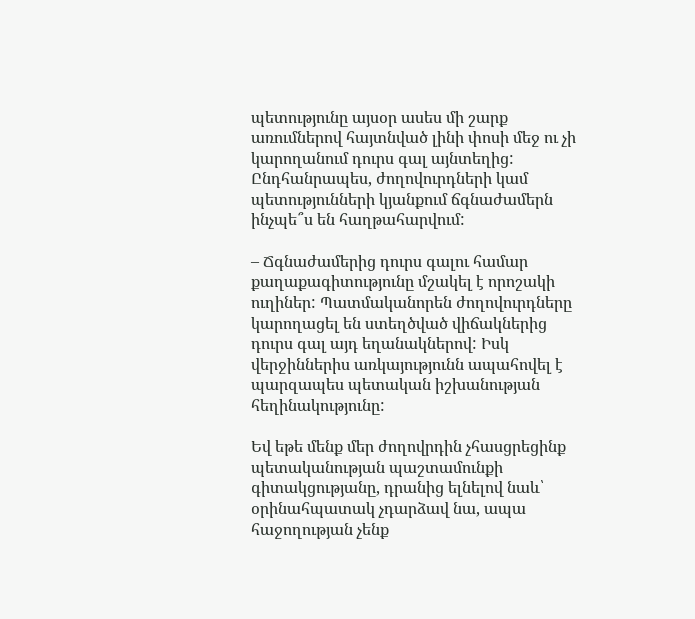պետությունը այսօր ասես մի շարք առումներով հայտնված լինի փոսի մեջ ու չի կարողանում դուրս գալ այնտեղից: Ընդհանրապես, ժողովուրդների կամ պետությունների կյանքում ճգնաժամերն ինչպե՞ս են հաղթահարվում:

– Ճգնաժամերից դուրս գալու համար քաղաքագիտությունը մշակել է որոշակի ուղիներ: Պատմականորեն ժողովուրդները կարողացել են ստեղծված վիճակներից դուրս գալ այդ եղանակներով: Իսկ վերջիններիս առկայությունն ապահովել է պարզապես պետական իշխանության հեղինակությունը:

Եվ եթե մենք մեր ժողովրդին չհասցրեցինք պետականության պաշտամունքի գիտակցությանը, դրանից ելնելով նաև՝ օրինահպատակ չդարձավ նա, ապա հաջողության չենք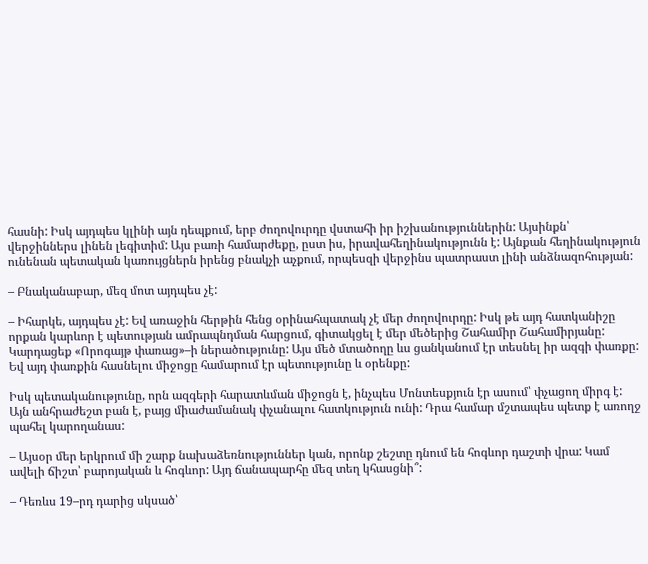հասնի: Իսկ այդպես կլինի այն դեպքում, երբ ժողովուրդը վստահի իր իշխանություններին: Այսինքն՝ վերջիններս լինեն լեգիտիմ: Այս բառի համարժեքը, ըստ իս, իրավահեղինակությունն է: Այնքան հեղինակություն ունենան պետական կառույցներն իրենց բնակչի աչքում, որպեսզի վերջինս պատրաստ լինի անձնազոհության:

– Բնականաբար, մեզ մոտ այդպես չէ:

– Իհարկե, այդպես չէ: Եվ առաջին հերթին հենց օրինահպատակ չէ մեր ժողովուրդը: Իսկ թե այդ հատկանիշը որքան կարևոր է պետության ամրապնդման հարցում, գիտակցել է մեր մեծերից Շահամիր Շահամիրյանը: Կարդացեք «Որոգայթ փառաց»–ի ներածությունը: Այս մեծ մտածողը ևս ցանկանում էր տեսնել իր ազգի փառքը: Եվ այդ փառքին հասնելու միջոցը համարում էր պետությունը և օրենքը:

Իսկ պետականությունը, որն ազգերի հարատևման միջոցն է, ինչպես Մոնտեսքյուն էր ասում՝ փչացող միրգ է: Այն անհրաժեշտ բան է, բայց միաժամանակ փչանալու հատկություն ունի: Դրա համար մշտապես պետք է առողջ պահել կարողանաս:

– Այսօր մեր երկրում մի շարք նախաձեռնություններ կան, որոնք շեշտը դնում են հոգևոր դաշտի վրա: Կամ ավելի ճիշտ՝ բարոյական և հոգևոր: Այդ ճանապարհը մեզ տեղ կհասցնի՞:

– Դեռևս 19–րդ դարից սկսած՝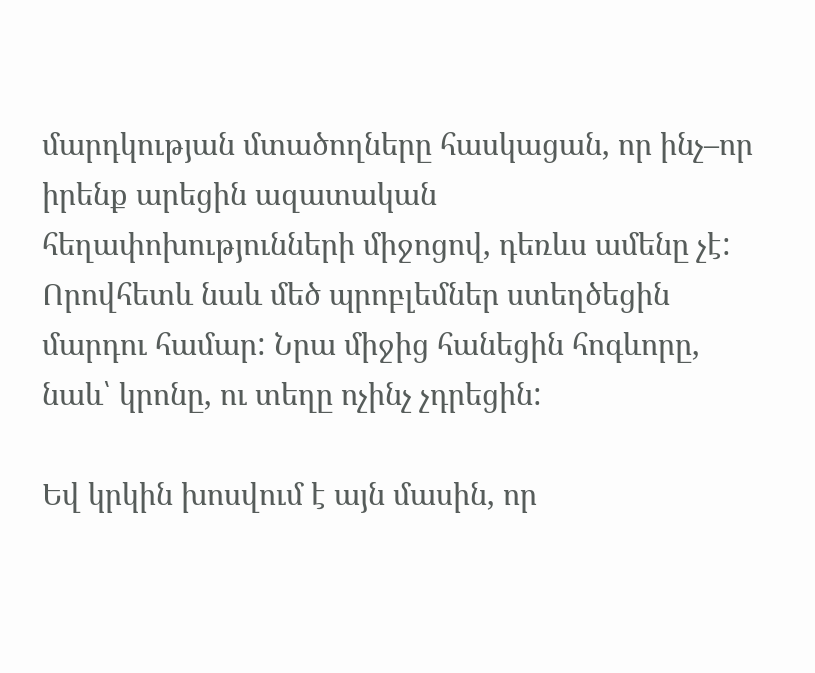մարդկության մտածողները հասկացան, որ ինչ–որ իրենք արեցին ազատական հեղափոխությունների միջոցով, դեռևս ամենը չէ: Որովհետև նաև մեծ պրոբլեմներ ստեղծեցին մարդու համար: Նրա միջից հանեցին հոգևորը, նաև՝ կրոնը, ու տեղը ոչինչ չդրեցին:

Եվ կրկին խոսվում է այն մասին, որ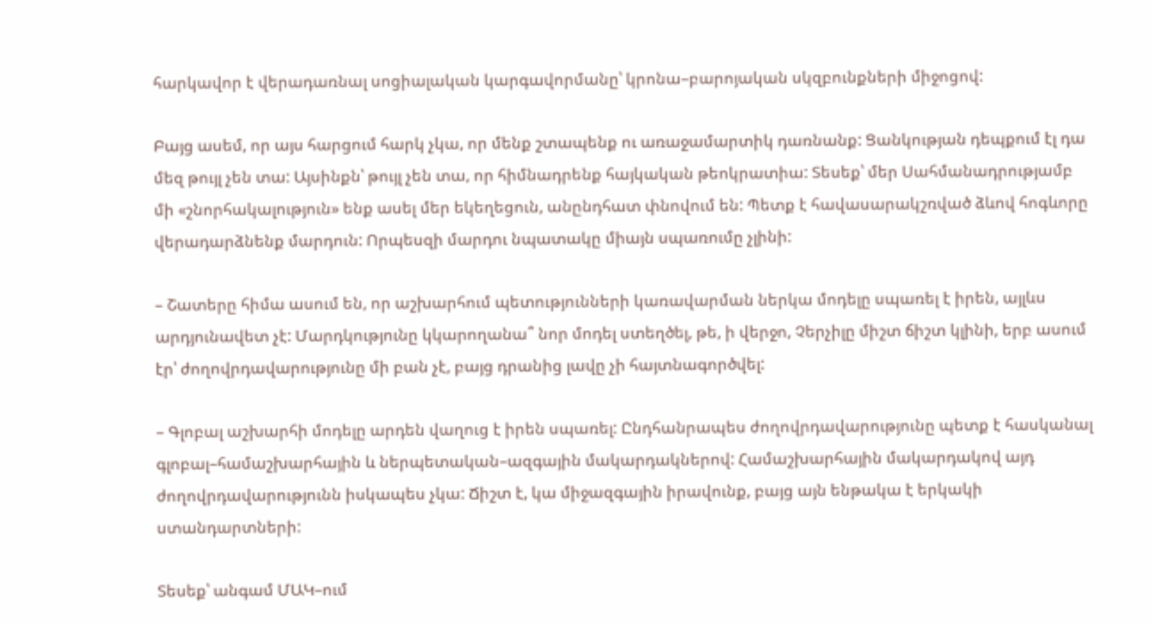հարկավոր է վերադառնալ սոցիալական կարգավորմանը՝ կրոնա–բարոյական սկզբունքների միջոցով:

Բայց ասեմ, որ այս հարցում հարկ չկա, որ մենք շտապենք ու առաջամարտիկ դառնանք: Ցանկության դեպքում էլ դա մեզ թույլ չեն տա: Այսինքն՝ թույլ չեն տա, որ հիմնադրենք հայկական թեոկրատիա: Տեսեք՝ մեր Սահմանադրությամբ մի «շնորհակալություն» ենք ասել մեր եկեղեցուն, անընդհատ փնովում են: Պետք է հավասարակշռված ձևով հոգևորը վերադարձնենք մարդուն: Որպեսզի մարդու նպատակը միայն սպառումը չլինի:

– Շատերը հիմա ասում են, որ աշխարհում պետությունների կառավարման ներկա մոդելը սպառել է իրեն, այլևս արդյունավետ չէ: Մարդկությունը կկարողանա՞ նոր մոդել ստեղծել, թե, ի վերջո, Չերչիլը միշտ ճիշտ կլինի, երբ ասում էր՝ ժողովրդավարությունը մի բան չէ, բայց դրանից լավը չի հայտնագործվել:

– Գլոբալ աշխարհի մոդելը արդեն վաղուց է իրեն սպառել: Ընդհանրապես ժողովրդավարությունը պետք է հասկանալ գլոբալ–համաշխարհային և ներպետական–ազգային մակարդակներով: Համաշխարհային մակարդակով այդ ժողովրդավարությունն իսկապես չկա: Ճիշտ է, կա միջազգային իրավունք, բայց այն ենթակա է երկակի ստանդարտների:

Տեսեք՝ անգամ ՄԱԿ–ում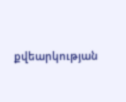քվեարկության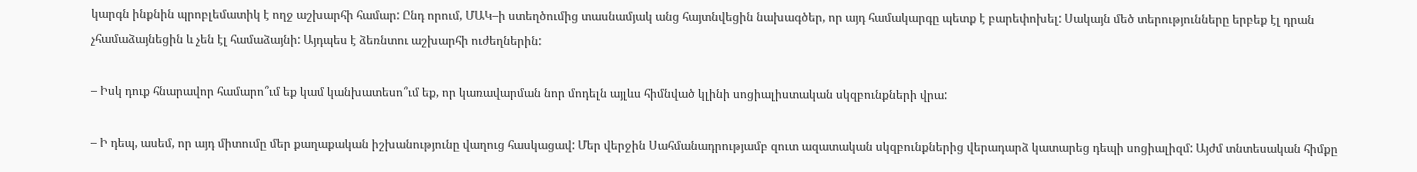կարգն ինքնին պրոբլեմատիկ է ողջ աշխարհի համար: Ընդ որում, ՄԱԿ–ի ստեղծումից տասնամյակ անց հայտնվեցին նախագծեր, որ այդ համակարգը պետք է բարեփոխել: Սակայն մեծ տերությունները երբեք էլ դրան չհամաձայնեցին և չեն էլ համաձայնի: Այդպես է ձեռնտու աշխարհի ուժեղներին:

– Իսկ դուք հնարավոր համարո՞ւմ եք կամ կանխատեսո՞ւմ եք, որ կառավարման նոր մոդելն այլևս հիմնված կլինի սոցիալիստական սկզբունքների վրա:

– Ի դեպ, ասեմ, որ այդ միտումը մեր քաղաքական իշխանությունը վաղուց հասկացավ: Մեր վերջին Սահմանադրությամբ զուտ ազատական սկզբունքներից վերադարձ կատարեց դեպի սոցիալիզմ: Այժմ տնտեսական հիմքը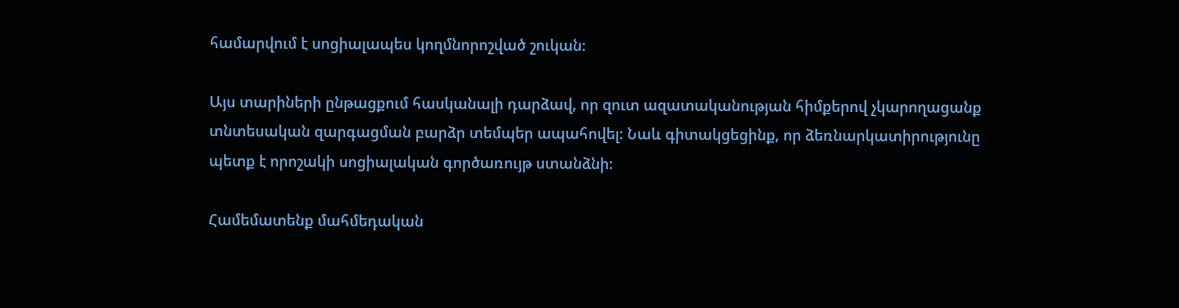համարվում է սոցիալապես կողմնորոշված շուկան:

Այս տարիների ընթացքում հասկանալի դարձավ, որ զուտ ազատականության հիմքերով չկարողացանք տնտեսական զարգացման բարձր տեմպեր ապահովել: Նաև գիտակցեցինք, որ ձեռնարկատիրությունը պետք է որոշակի սոցիալական գործառույթ ստանձնի:

Համեմատենք մահմեդական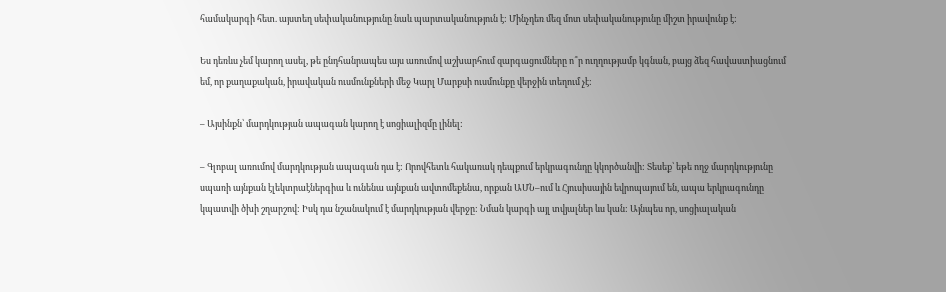համակարգի հետ. այստեղ սեփականությունը նաև պարտականություն է: Մինչդեռ մեզ մոտ սեփականությունը միշտ իրավունք է:

Ես դեռևս չեմ կարող ասել, թե ընդհանրապես այս առումով աշխարհում զարգացումները ո՞ր ուղղությամբ կգնան, բայց ձեզ հավաստիացնում եմ, որ քաղաքական, իրավական ուսմունքների մեջ Կարլ Մարքսի ուսմունքը վերջին տեղում չէ:

– Այսինքն՝ մարդկության ապագան կարող է սոցիալիզմը լինել:

– Գլոբալ առումով մարդկության ապագան դա է: Որովհետև հակառակ դեպքում երկրագունդը կկործանվի: Տեսեք՝ եթե ողջ մարդկությունը սպառի այնքան էլեկտրաէներգիա և ունենա այնքան ավտոմեքենա, որքան ԱՄՆ–ում և Հյուսիսային եվրոպայում են, ապա երկրագունդը կպատվի ծխի շղարշով: Իսկ դա նշանակում է մարդկության վերջը: Նման կարգի այլ տվյալներ ևս կան: Այնպես որ, սոցիալական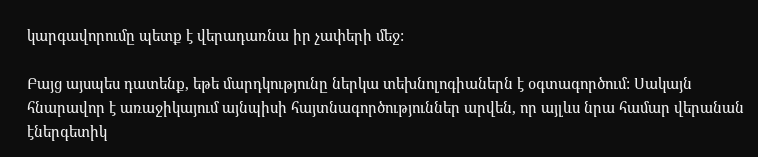կարգավորումը պետք է վերադառնա իր չափերի մեջ:

Բայց այսպես դատենք, եթե մարդկությունը ներկա տեխնոլոգիաներն է օգտագործում: Սակայն հնարավոր է առաջիկայում այնպիսի հայտնագործություններ արվեն, որ այլևս նրա համար վերանան էներգետիկ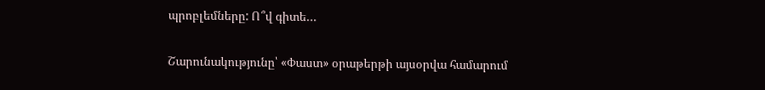պրոբլեմները: Ո՞վ գիտե…

Շարունակությունը՝ «Փաստ» օրաթերթի այսօրվա համարում